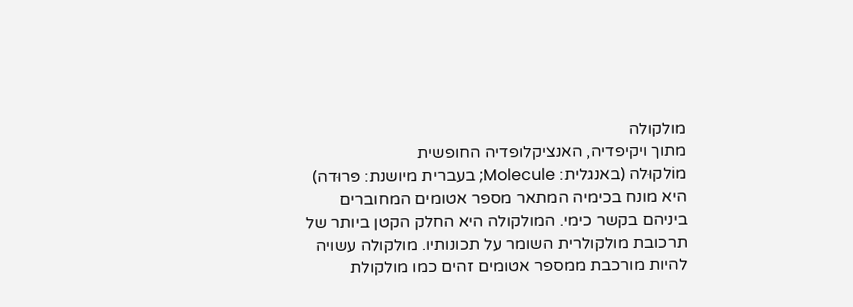מולקולה
מתוך ויקיפדיה, האנציקלופדיה החופשית
מוֹלקוּלה (באנגלית: Molecule; בעברית מיושנת: פּרוּדה) היא מונח בכימיה המתאר מספר אטומים המחוברים ביניהם בקשר כימי. המולקולה היא החלק הקטן ביותר של תרכובת מולקולרית השומר על תכונותיו. מולקולה עשויה להיות מורכבת ממספר אטומים זהים כמו מולקולת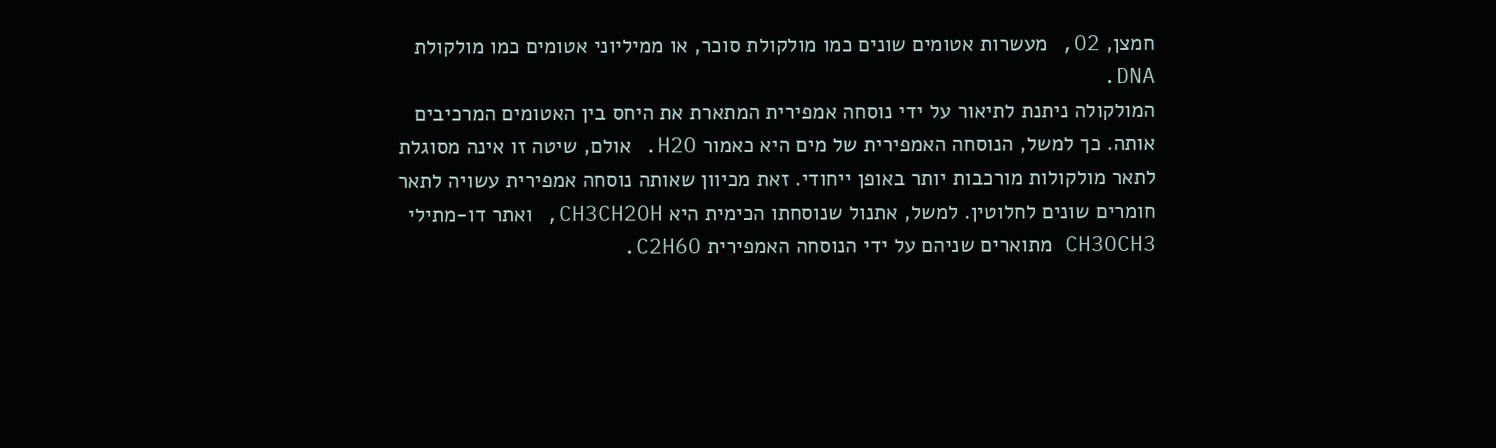חמצן, O2, מעשרות אטומים שונים כמו מולקולת סוכר, או ממיליוני אטומים כמו מולקולת DNA.
המולקולה ניתנת לתיאור על ידי נוסחה אמפירית המתארת את היחס בין האטומים המרכיבים אותה. כך למשל, הנוסחה האמפירית של מים היא כאמור H2O. אולם, שיטה זו אינה מסוגלת לתאר מולקולות מורכבות יותר באופן ייחודי. זאת מכיוון שאותה נוסחה אמפירית עשויה לתאר חומרים שונים לחלוטין. למשל, אתנול שנוסחתו הכימית היא CH3CH2OH, ואתר דו-מתילי CH3OCH3 מתוארים שניהם על ידי הנוסחה האמפירית C2H6O.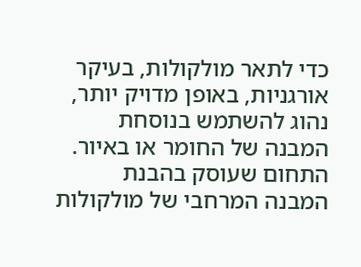כדי לתאר מולקולות, בעיקר אורגניות, באופן מדויק יותר, נהוג להשתמש בנוסחת המבנה של החומר או באיור.
התחום שעוסק בהבנת המבנה המרחבי של מולקולות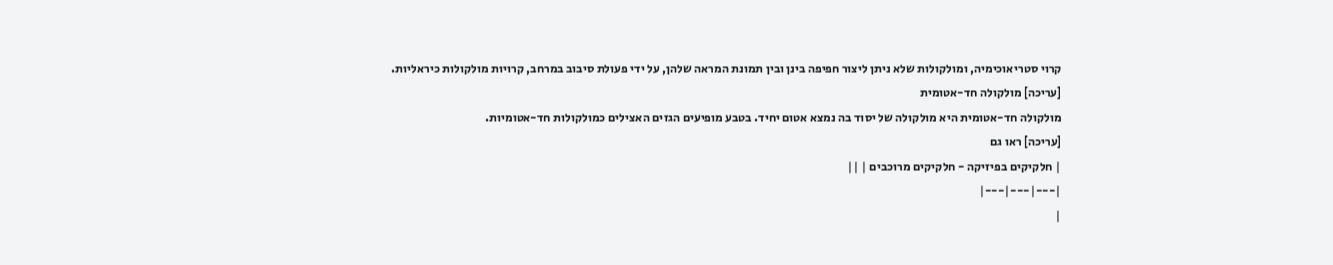קרוי סטריאוכימיה, ומולקולות שלא ניתן ליצור חפיפה בינן ובין תמונת המראה שלהן, על ידי פעולת סיבוב במרחב, קרויות מולקולות כיראליות.
[עריכה] מולקולה חד-אטומית
מולקולה חד-אטומית היא מולקולה של יסוד בה נמצא אטום יחיד. בטבע מופיעים הגזים האצילים כמולקולות חד-אטומיות.
[עריכה] ראו גם
| חלקיקים בפיזיקה - חלקיקים מרוכבים | ||
|---|---|---|
|